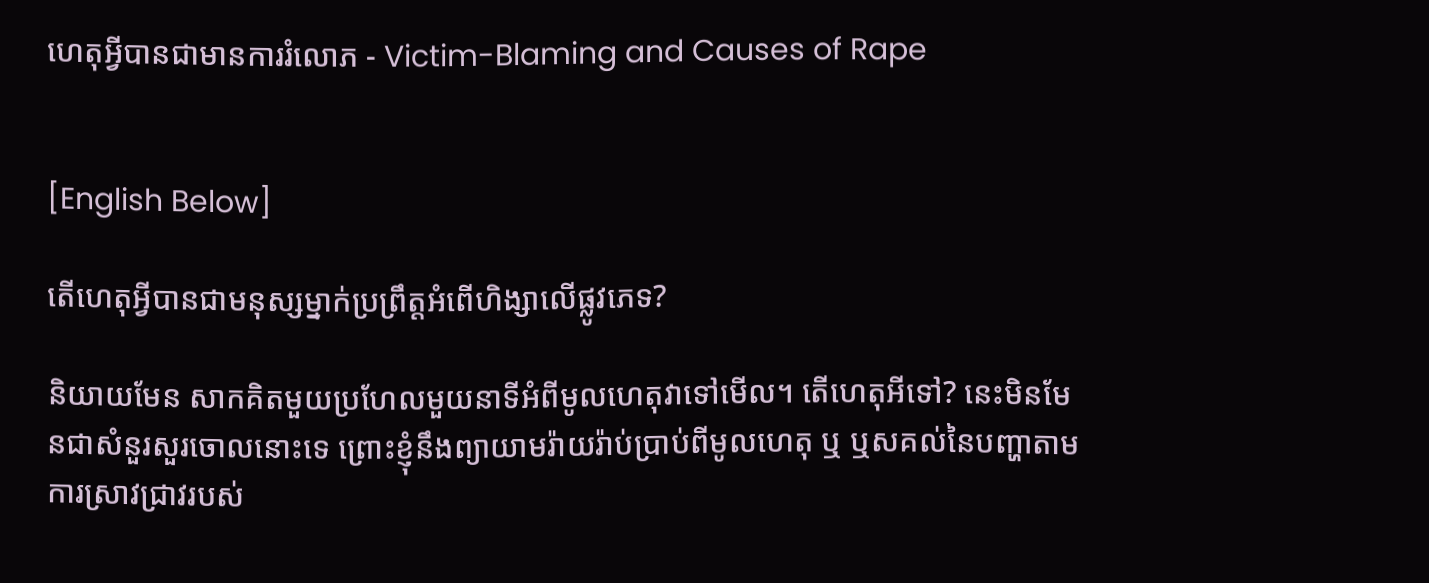ហេតុអ្វីបានជាមានការរំលោភ - Victim-Blaming and Causes of Rape


[English Below]

តើហេតុអ្វីបានជាមនុស្សម្នាក់ប្រព្រឹត្តអំពើហិង្សាលើផ្លូវភេទ?

និយាយមែន សាកគិតមួយប្រហែលមួយនាទីអំពីមូលហេតុវាទៅមើល។ តើហេតុអីទៅ? នេះមិនមែនជាសំនួរសួរចោលនោះទេ ព្រោះខ្ញុំនឹងព្យាយាមរ៉ាយរ៉ាប់ប្រាប់ពីមូលហេតុ ឬ ឬសគល់នៃបញ្ហាតាមការស្រាវជ្រាវរបស់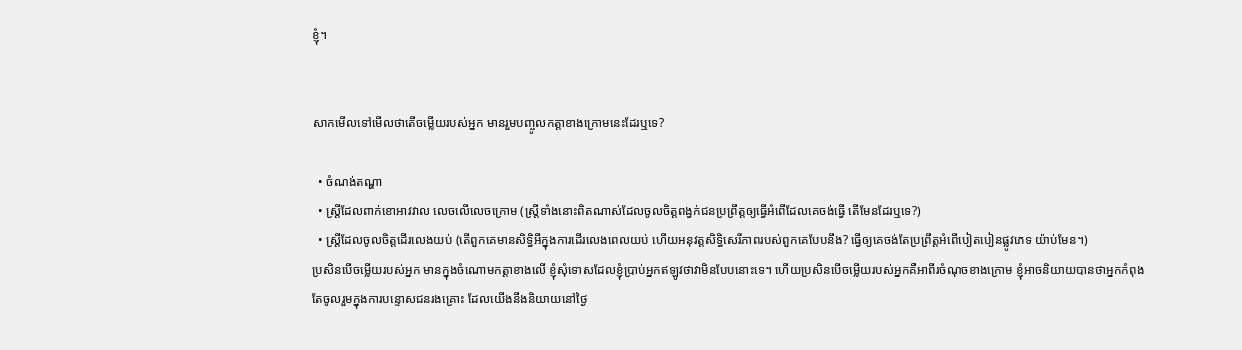ខ្ញុំ។


សាកមើលទៅមើលថាតើចម្លើយរបស់អ្នក មានរួមបញ្ចូលកត្តាខាងក្រោមនេះដែរឬទេ?

  • ចំណង់តណ្ហា
  • ស្រ្តីដែលពាក់ខោអាវវាល លេចលើលេចក្រោម (ស្រ្តីទាំងនោះពិតណាស់ដែលចូលចិត្តពង្វក់ជនប្រព្រឹត្តឲ្យធ្វើអំពើដែលគេចង់ធ្វើ តើមែនដែរឬទេ?)
  • ស្រ្តីដែលចូលចិត្តដើរលេងយប់ (តើពួកគេមានសិទ្ធិអីក្នុងការដើរលេងពេលយប់ ហើយអនុវត្តសិទ្ធិសេរីភាពរបស់ពួកគេបែបនឹង? ធ្វើឲ្យគេចង់តែប្រព្រឹត្តអំពើបៀតបៀនផ្លូវភេទ យ៉ាប់មែន។)
ប្រសិនបើចម្លើយរបស់អ្នក មានក្នុងចំណោមកត្តាខាងលើ ខ្ញុំសុំទោសដែលខ្ញុំប្រាប់អ្នកឥឡូវថាវាមិនបែបនោះទេ។ ហើយប្រសិនបើចម្លើយរបស់អ្នកគឺអាពីរចំណុចខាងក្រោម ខ្ញុំអាចនិយាយបានថាអ្នកកំពុងតែចូលរួមក្នុងការបន្ទោសជនរងគ្រោះ ដែលយើងនឹងនិយាយនៅថ្ងៃ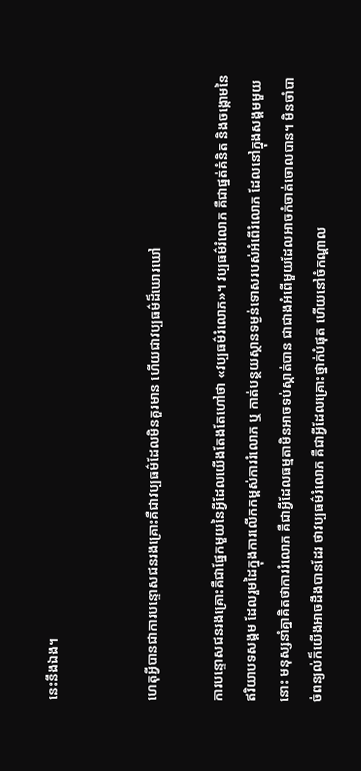នេះនឹងឯង។


ហេតុអ្វីបានជាការបន្ទោសជនរងគ្រោះគឺជាវប្បធម៌ដែលមិនគួរមាន ហើយជាវប្បធម៌ដ៏ឃោរឃៅ

ការបន្ទោសជនរងគ្រោះគឺជាផ្នែកមួយនៃអ្វីដែលយើងតែងតែហៅថា «វប្បធម៌រំលោភ»។ វប្បធម៌រំលោភ គឺជាផ្នត់គំនិត និងចង្កោមនៃឥរិយាបទសង្គម ដែលរួមដៃក្នុងការលើកកម្ពស់ការរំលោភ ឬ កាត់បន្ថយស្ថានទម្ងន់ទោសរបស់អំពើរំលោភ ដែលនៅក្នុងសង្គមមួយនោះ មនុស្សនាំគ្នាគិតថាការរំលោភ គឺជាអ្វីដែលធម្មតាមិនអាចទប់ស្កាត់បាន ជាជាងអំពើមួយដែលអាចកំចាត់ចោលបាន។ មិនចាំបាច់ពន្យល់ក៏យើងអាចដឹងបានដែរ ថាវប្បធម៌រំលោភ គឺជាអ្វីដែលគ្រោះថ្នាក់បំផុត ហើយនៅចំកណ្តាល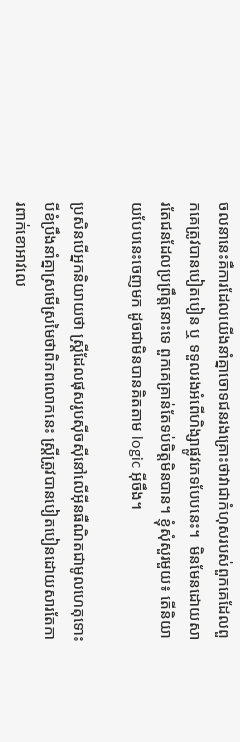ចលនានេះគឺការដែលយើងនាំគ្នាចោទជនរងគ្រោះថាវាជាកំហុសរបស់ពួកគេដែលពួកគេត្រូវបានបៀតបៀន ឬ ទទួលរងអំពើហិង្សាផ្លូវភេទបែបនេះ។  មិនមែនដោយសារតែជនដែលប្រព្រឹត្តនោះទេ ពួកគេគ្រាន់តែទប់ចិត្តមិនបាន។ ខ្ញុំសុំសួរមួយ៖ តើនិយាយបែបនេះចេញមក ដូចជាមិនបានគិតតាម logic អ៊ីចឹង។

ប្រសិនបើអ្នកនិយាយថា ស្រ្តីដែលផុសរូបស៊ីចស៊ីនៅលើអ៊ីនធឺណិតជាមូលហេតុទោះបីខំប្រឹងនាំគ្នាស្រមើស្រមៃថាពិភពលោកនេះ ស្រ្តីត្រូវបានបៀតបៀនដោយសារតែការពាក់ខោអាវលេ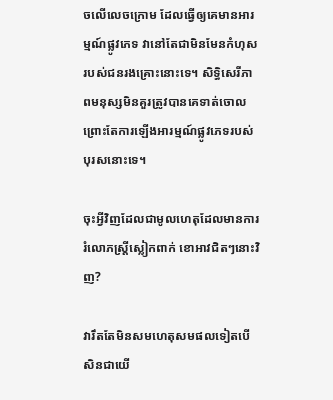ចលើលេចក្រោម ដែលធ្វើឲ្យគេមានអារម្មណ៍ផ្លូវភេទ វានៅតែជាមិនមែនកំហុសរបស់ជនរងគ្រោះនោះទេ។ សិទ្ធិសេរីភាពមនុស្សមិនគួរត្រូវបានគេទាត់ចោល ព្រោះតែការឡើងអារម្មណ៍ផ្លូវភេទរបស់បុរសនោះទេ។

ចុះអ្វីវិញដែលជាមូលហេតុដែលមានការរំលោភស្រ្តីស្លៀកពាក់ ខោអាវជិតៗនោះវិញ?

វារឹតតែមិនសមហេតុសមផលទៀតបើសិនជាយើ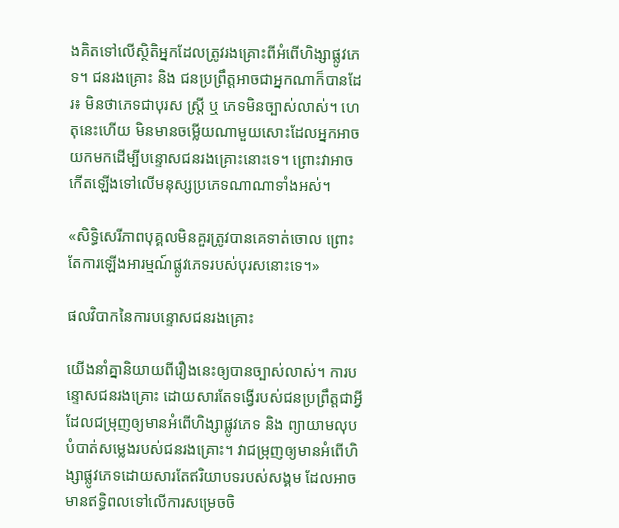ងគិតទៅលើស្ថិតិអ្នកដែលត្រូវរងគ្រោះពីអំពើហិង្សាផ្លូវភេទ។ ជនរងគ្រោះ និង ជនប្រព្រឹត្តអាចជាអ្នកណាក៏បានដែរ៖ មិនថាភេទជាបុរស ស្រ្តី ឬ ភេទមិនច្បាស់លាស់។ ហេតុនេះហើយ មិនមានចម្លើយណាមួយសោះដែលអ្នកអាចយកមកដើម្បីបន្ទោសជនរងគ្រោះនោះទេ។ ព្រោះវាអាចកើតឡើងទៅលើមនុស្សប្រភេទណាណាទាំងអស់។

«សិទ្ធិសេរីភាពបុគ្គលមិនគួរត្រូវបានគេទាត់ចោល ព្រោះតែការឡើងអារម្មណ៍ផ្លូវភេទរបស់បុរសនោះទេ។»

ផលវិបាកនៃការបន្ទោសជនរងគ្រោះ

យើងនាំគ្នានិយាយពីរឿងនេះឲ្យបានច្បាស់លាស់។ ការបន្ទោសជនរងគ្រោះ ដោយសារតែទង្វើរបស់ជនប្រព្រឹត្តជាអ្វីដែលជម្រុញឲ្យមានអំពើហិង្សាផ្លូវភេទ និង ព្យាយាមលុបបំបាត់សម្លេងរបស់ជនរងគ្រោះ។ វាជម្រុញឲ្យមានអំពើហិង្សាផ្លូវភេទដោយសារតែឥរិយាបទរបស់សង្គម ដែលអាចមានឥទ្ធិពលទៅលើការសម្រេចចិ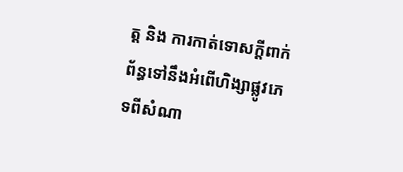ត្ត និង ការកាត់ទោសក្តីពាក់ព័ន្ធទៅនឹងអំពើហិង្សាផ្លូវភេទពីសំណា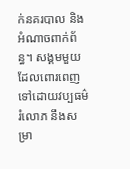ក់នគរបាល និង អំណាចពាក់ព័ន្ធ។ សង្គមមួយដែលពោរពេញទៅដោយវប្បធម៌រំលោភ នឹងសម្រា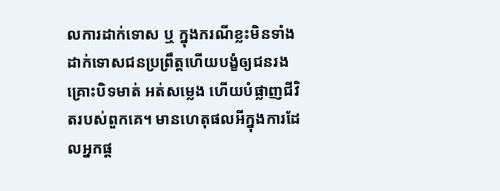លការដាក់ទោស ឬ ក្នុងករណីខ្លះមិនទាំងដាក់ទោសជនប្រព្រឹត្តហើយបង្ខំឲ្យជនរងគ្រោះបិទមាត់ អត់សម្លេង ហើយបំផ្លាញជីវិតរបស់ពួកគេ។ មានហេតុផលអីក្នុងការដែលអ្នកផ្ត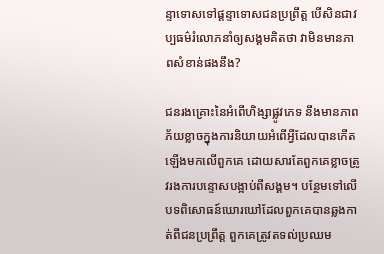ន្ទាទោសទៅផ្តន្ទាទោសជនប្រព្រឹត្ត បើសិនជាវប្បធម៌រំលោភនាំឲ្យសង្គមគិតថា វាមិនមានភាពសំខាន់ផងនឹង?

ជនរងគ្រោះនៃអំពើហិង្សាផ្លូវភេទ នឹងមានភាពភ័យខ្លាចក្នុងការនិយាយអំពើអ្វីដែលបានកើតឡើងមកលើពួកគេ ដោយសារតែពួកគេខ្លាចត្រូវរងការបន្ទោសបង្អាប់ពីសង្គម។ បន្ថែមទៅលើបទពិសោធន៍ឃោរឃៅដែលពួកគេបានឆ្លងកាត់ពីជនប្រព្រឹត្ត ពួកគេត្រូវតទល់ប្រឈម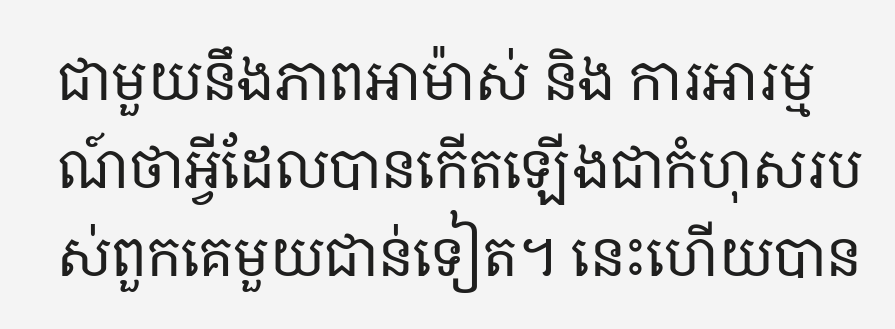ជាមួយនឹងភាពអាម៉ាស់ និង ការអារម្មណ៍ថាអ្វីដែលបានកើតឡើងជាកំហុសរបស់ពួកគេមួយជាន់ទៀត។ នេះហើយបាន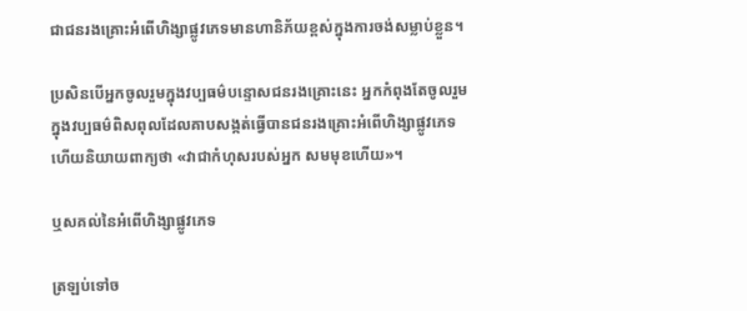ជាជនរងគ្រោះអំពើហិង្សាផ្លូវភេទមានហានិភ័យខ្ពស់ក្នុងការចង់សម្លាប់ខ្លួន។

ប្រសិនបើអ្នកចូលរួមក្នុងវប្បធម៌បន្ទោសជនរងគ្រោះនេះ អ្នកកំពុងតែចូលរួមក្នុងវប្បធម៌ពិសពុលដែលគាបសង្កត់ធ្វើបានជនរងគ្រោះអំពើហិង្សាផ្លូវភេទ ហើយនិយាយពាក្យថា «វាជាកំហុសរបស់អ្នក សមមុខហើយ»។

ឬសគល់នៃអំពើហិង្សាផ្លូវភេទ

ត្រឡប់ទៅច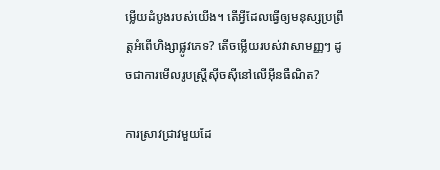ម្លើយដំបូងរបស់យើង។ តើអ្វីដែលធ្វើឲ្យមនុស្សប្រព្រឹត្តអំពើហិង្សាផ្លូវភេទ? តើចម្លើយរបស់វាសាមញ្ញៗ ដូចជាការមើលរូបស្រ្តីស៊ីចស៊ីនៅលើអ៊ីនធឺណិត?

ការស្រាវជ្រាវមួយដែ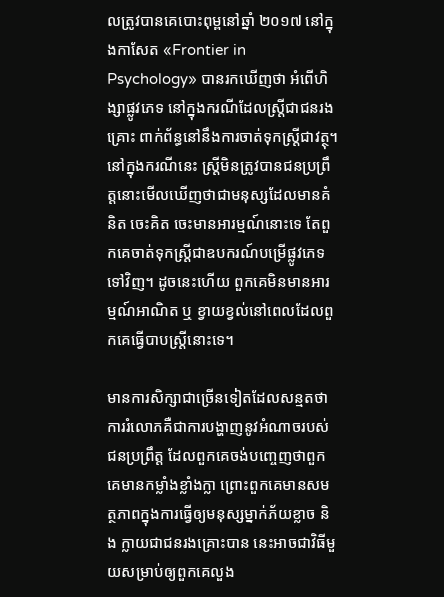លត្រូវបានគេបោះពុម្ពនៅឆ្នាំ ២០១៧ នៅក្នុងកាសែត «Frontier in Psychology» បានរកឃើញថា អំពើហិង្សាផ្លូវភេទ នៅក្នុងករណីដែលស្រ្តីជាជនរងគ្រោះ ពាក់ព័ន្ធនៅនឹងការចាត់ទុកស្រ្តីជាវត្ថុ។ នៅក្នុងករណីនេះ ស្រ្តីមិនត្រូវបានជនប្រព្រឹត្តនោះមើលឃើញថាជាមនុស្សដែលមានគំនិត ចេះគិត ចេះមានអារម្មណ៍នោះទេ តែពួកគេចាត់ទុកស្រ្តីជាឧបករណ៍បម្រើផ្លូវភេទទៅវិញ។ ដូចនេះហើយ ពួកគេមិនមានអារម្មណ៍អាណិត ឬ ខ្វាយខ្វល់នៅពេលដែលពួកគេធ្វើបាបស្រ្តីនោះទេ។

មានការសិក្សាជាច្រើនទៀតដែលសន្មតថា ការរំលោភគឺជាការបង្ហាញនូវអំណាចរបស់ជនប្រព្រឹត្ត ដែលពួកគេចង់បញ្ចេញថាពួកគេមានកម្លាំងខ្លាំងក្លា ព្រោះពួកគេមានសមត្ថភាពក្នុងការធ្វើឲ្យមនុស្សម្នាក់ភ័យខ្លាច និង ក្លាយជាជនរងគ្រោះបាន នេះអាចជាវិធីមួយសម្រាប់ឲ្យពួកគេលួង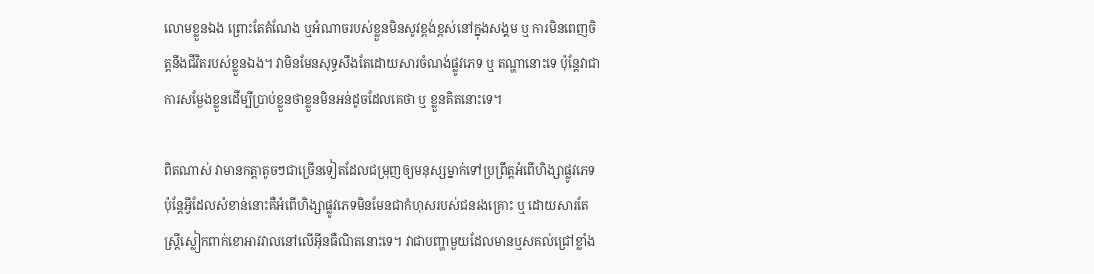លោមខ្លួនឯង ព្រោះតែតំណែង ឬអំណាចរបស់ខ្លួនមិនសូវខ្ពង់ខ្ពស់នៅក្នុងសង្គម ឬ ការមិនពេញចិត្តនឹងជីវិតរបស់ខ្លួនឯង។ វាមិនមែនសុទ្ធសឹងតែដោយសារចំណង់ផ្លូវភេទ ឬ តណ្ហានោះទេ ប៉ុន្តែវាជាការសម្ងែងខ្លួនដើម្បីប្រាប់ខ្លួនថាខ្លួនមិនអន់ដូចដែលគេថា ឬ ខ្លួនគិតនោះទេ។

ពិតណាស់ វាមានកត្តាតូចៗជាច្រើនទៀតដែលជម្រុញឲ្យមនុស្សម្នាក់ទៅប្រព្រឹត្តអំពើហិង្សាផ្លូវភេទ ប៉ុន្តែអ្វីដែលសំខាន់នោះគឺអំពើហិង្សាផ្លូវភេទមិនមែនជាកំហុសរបស់ជនរងគ្រោះ ឬ ដោយសារតែស្រ្តីស្លៀកពាក់ខោអាវវាលនៅលើអ៊ីនធឺណិតនោះទេ។ វាជាបញ្ហាមួយដែលមានឬសគល់ជ្រៅខ្លាំង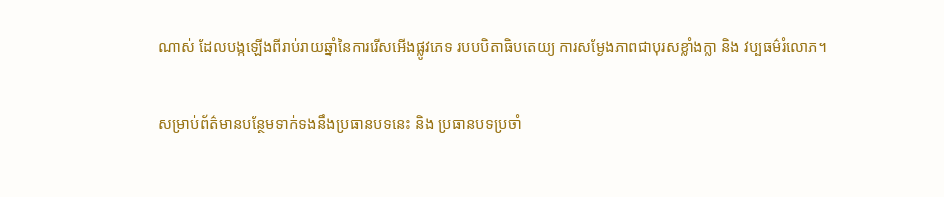ណាស់ ដែលបង្កឡើងពីរាប់រាយឆ្នាំនៃការរើសអើងផ្លូវភេទ របបបិតាធិបតេយ្យ ការសម្ងែងភាពជាបុរសខ្លាំងក្លា និង វប្បធម៌រំលោភ។

សម្រាប់ព័ត៌មានបន្ថែមទាក់ទងនឹងប្រធានបទនេះ និង ប្រធានបទប្រចាំ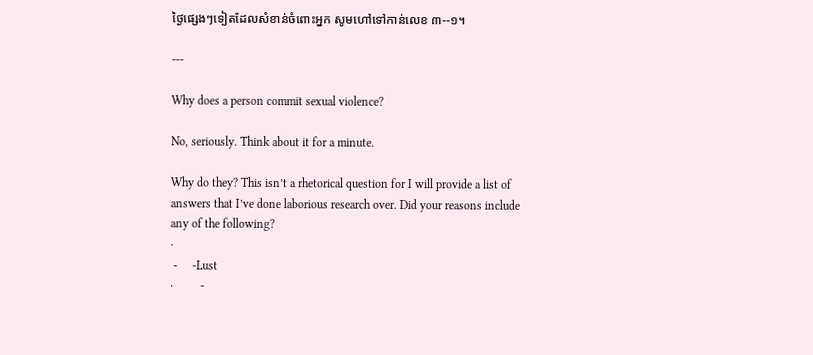ថ្ងៃផ្សេងៗទៀតដែលសំខាន់ចំពោះអ្នក សូមហៅទៅកាន់លេខ ៣--១។

---

Why does a person commit sexual violence?

No, seriously. Think about it for a minute.

Why do they? This isn’t a rhetorical question for I will provide a list of answers that I’ve done laborious research over. Did your reasons include any of the following?
·
 -     -Lust
·         -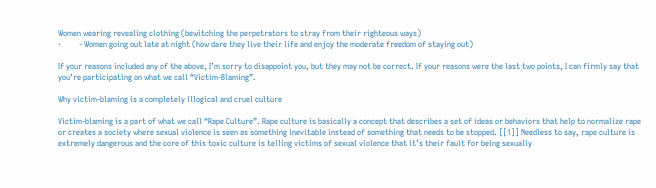Women wearing revealing clothing (bewitching the perpetrators to stray from their righteous ways)
·         - Women going out late at night (how dare they live their life and enjoy the moderate freedom of staying out)

If your reasons included any of the above, I’m sorry to disappoint you, but they may not be correct. If your reasons were the last two points, I can firmly say that you’re participating on what we call “Victim-Blaming”.

Why victim-blaming is a completely illogical and cruel culture

Victim-blaming is a part of what we call “Rape Culture”. Rape culture is basically a concept that describes a set of ideas or behaviors that help to normalize rape or creates a society where sexual violence is seen as something inevitable instead of something that needs to be stopped. [[1]] Needless to say, rape culture is extremely dangerous and the core of this toxic culture is telling victims of sexual violence that it’s their fault for being sexually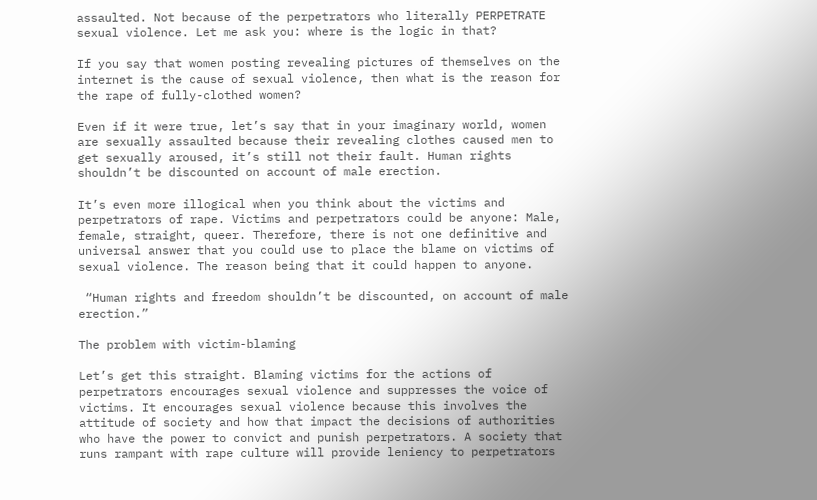assaulted. Not because of the perpetrators who literally PERPETRATE sexual violence. Let me ask you: where is the logic in that?

If you say that women posting revealing pictures of themselves on the internet is the cause of sexual violence, then what is the reason for the rape of fully-clothed women?

Even if it were true, let’s say that in your imaginary world, women are sexually assaulted because their revealing clothes caused men to get sexually aroused, it’s still not their fault. Human rights shouldn’t be discounted on account of male erection.

It’s even more illogical when you think about the victims and perpetrators of rape. Victims and perpetrators could be anyone: Male, female, straight, queer. Therefore, there is not one definitive and universal answer that you could use to place the blame on victims of sexual violence. The reason being that it could happen to anyone.

 “Human rights and freedom shouldn’t be discounted, on account of male erection.”

The problem with victim-blaming

Let’s get this straight. Blaming victims for the actions of perpetrators encourages sexual violence and suppresses the voice of victims. It encourages sexual violence because this involves the attitude of society and how that impact the decisions of authorities who have the power to convict and punish perpetrators. A society that runs rampant with rape culture will provide leniency to perpetrators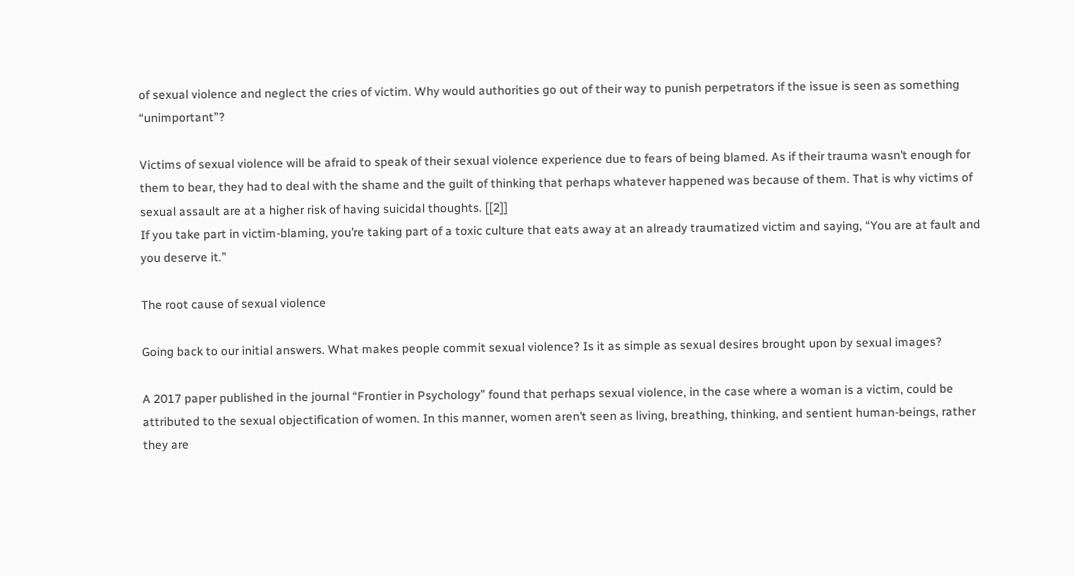of sexual violence and neglect the cries of victim. Why would authorities go out of their way to punish perpetrators if the issue is seen as something “unimportant”?

Victims of sexual violence will be afraid to speak of their sexual violence experience due to fears of being blamed. As if their trauma wasn’t enough for them to bear, they had to deal with the shame and the guilt of thinking that perhaps whatever happened was because of them. That is why victims of sexual assault are at a higher risk of having suicidal thoughts. [[2]]
If you take part in victim-blaming, you’re taking part of a toxic culture that eats away at an already traumatized victim and saying, “You are at fault and you deserve it.”

The root cause of sexual violence

Going back to our initial answers. What makes people commit sexual violence? Is it as simple as sexual desires brought upon by sexual images?

A 2017 paper published in the journal “Frontier in Psychology” found that perhaps sexual violence, in the case where a woman is a victim, could be attributed to the sexual objectification of women. In this manner, women aren’t seen as living, breathing, thinking, and sentient human-beings, rather they are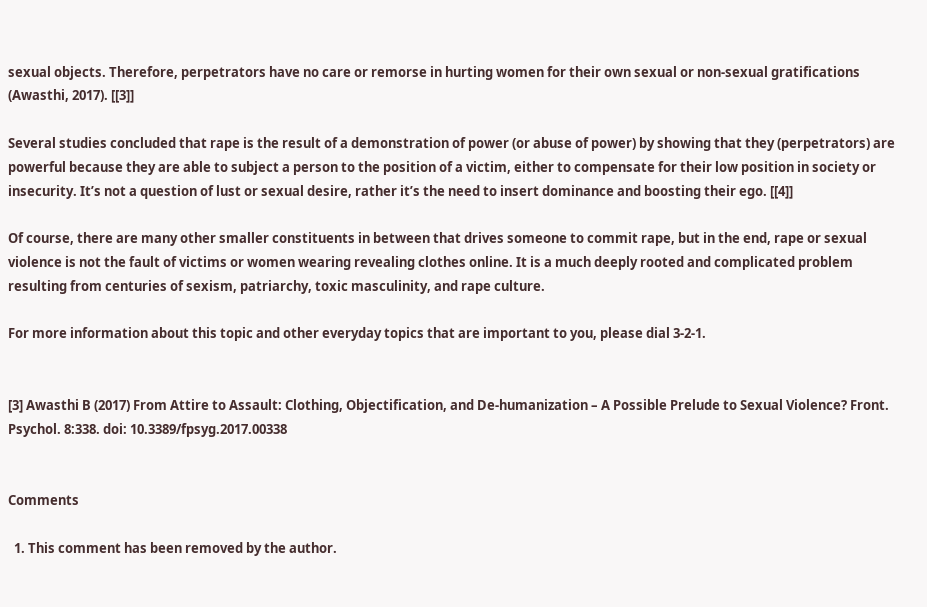sexual objects. Therefore, perpetrators have no care or remorse in hurting women for their own sexual or non-sexual gratifications (Awasthi, 2017). [[3]]

Several studies concluded that rape is the result of a demonstration of power (or abuse of power) by showing that they (perpetrators) are powerful because they are able to subject a person to the position of a victim, either to compensate for their low position in society or insecurity. It’s not a question of lust or sexual desire, rather it’s the need to insert dominance and boosting their ego. [[4]]

Of course, there are many other smaller constituents in between that drives someone to commit rape, but in the end, rape or sexual violence is not the fault of victims or women wearing revealing clothes online. It is a much deeply rooted and complicated problem resulting from centuries of sexism, patriarchy, toxic masculinity, and rape culture.

For more information about this topic and other everyday topics that are important to you, please dial 3-2-1.


[3] Awasthi B (2017) From Attire to Assault: Clothing, Objectification, and De-humanization – A Possible Prelude to Sexual Violence? Front. Psychol. 8:338. doi: 10.3389/fpsyg.2017.00338


Comments

  1. This comment has been removed by the author.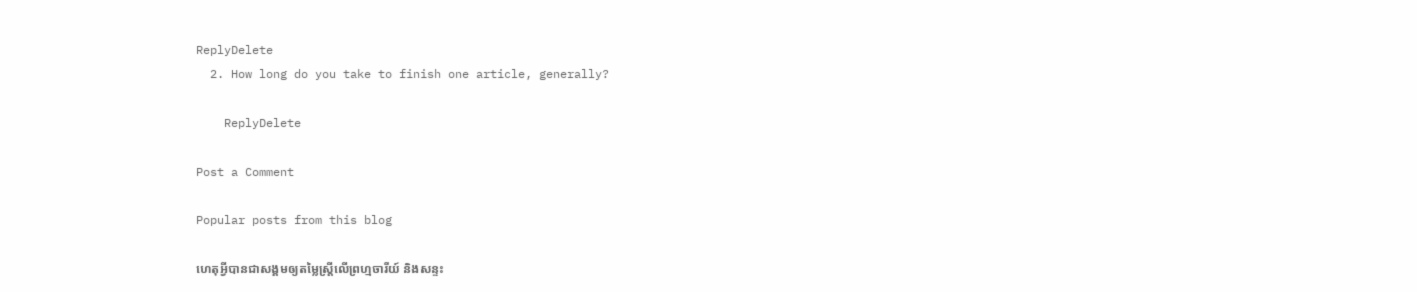ReplyDelete
  2. How long do you take to finish one article, generally?

    ReplyDelete

Post a Comment

Popular posts from this blog

ហេតុអ្វីបានជាសង្គមឲ្យតម្លៃស្រ្តីលើព្រហ្មចារីយ៍ និងសន្ទះ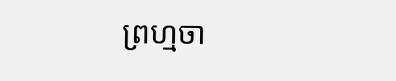ព្រហ្មចា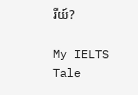រីយ៍?

My IELTS Tale